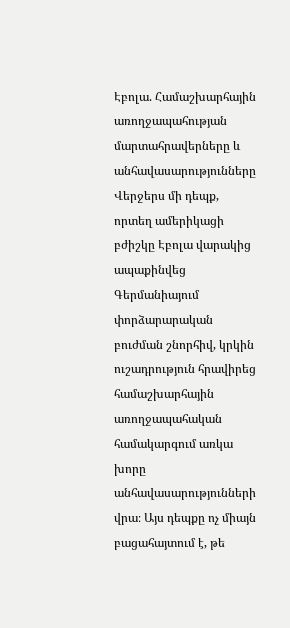Էբոլա. Համաշխարհային առողջապահության մարտահրավերները և անհավասարությունները
Վերջերս մի դեպք, որտեղ ամերիկացի բժիշկը Էբոլա վարակից ապաքինվեց Գերմանիայում փորձարարական բուժման շնորհիվ, կրկին ուշադրություն հրավիրեց համաշխարհային առողջապահական համակարգում առկա խորը անհավասարությունների վրա։ Այս դեպքը ոչ միայն բացահայտում է, թե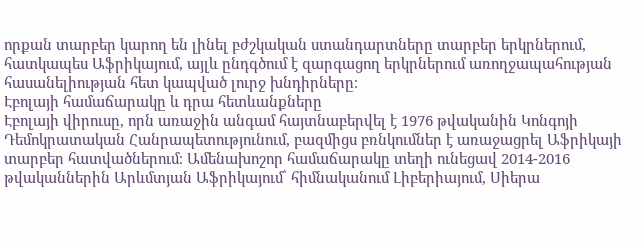որքան տարբեր կարող են լինել բժշկական ստանդարտները տարբեր երկրներում, հատկապես Աֆրիկայում, այլև ընդգծում է զարգացող երկրներում առողջապահության հասանելիության հետ կապված լուրջ խնդիրները։
Էբոլայի համաճարակը և դրա հետևանքները
Էբոլայի վիրուսը, որն առաջին անգամ հայտնաբերվել է 1976 թվականին Կոնգոյի Դեմոկրատական Հանրապետությունում, բազմիցս բռնկումներ է առաջացրել Աֆրիկայի տարբեր հատվածներում։ Ամենախոշոր համաճարակը տեղի ունեցավ 2014-2016 թվականներին Արևմտյան Աֆրիկայում՝ հիմնականում Լիբերիայում, Սիերա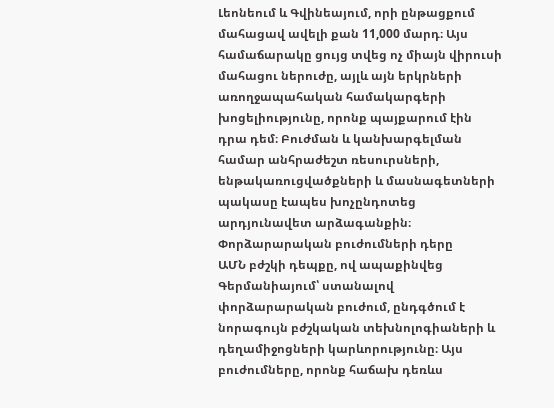Լեոնեում և Գվինեայում, որի ընթացքում մահացավ ավելի քան 11,000 մարդ։ Այս համաճարակը ցույց տվեց ոչ միայն վիրուսի մահացու ներուժը, այլև այն երկրների առողջապահական համակարգերի խոցելիությունը, որոնք պայքարում էին դրա դեմ։ Բուժման և կանխարգելման համար անհրաժեշտ ռեսուրսների, ենթակառուցվածքների և մասնագետների պակասը էապես խոչընդոտեց արդյունավետ արձագանքին։
Փորձարարական բուժումների դերը
ԱՄՆ բժշկի դեպքը, ով ապաքինվեց Գերմանիայում՝ ստանալով փորձարարական բուժում, ընդգծում է նորագույն բժշկական տեխնոլոգիաների և դեղամիջոցների կարևորությունը։ Այս բուժումները, որոնք հաճախ դեռևս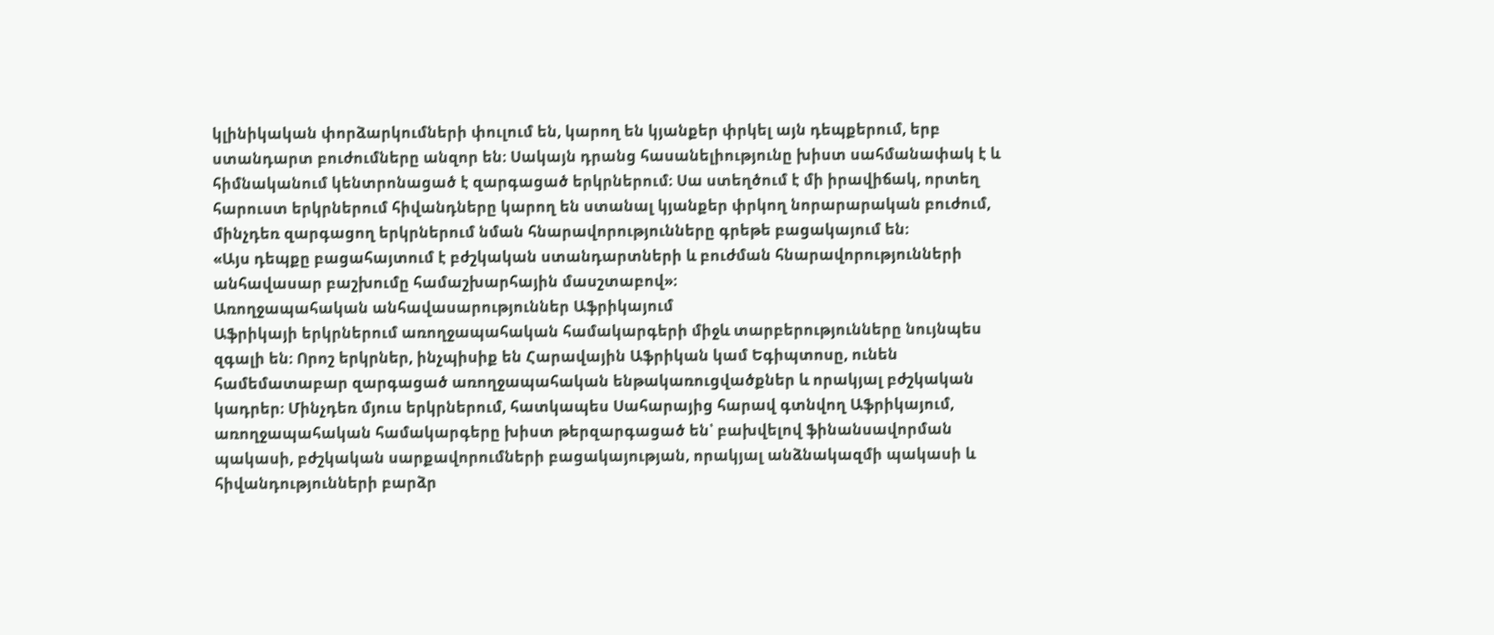կլինիկական փորձարկումների փուլում են, կարող են կյանքեր փրկել այն դեպքերում, երբ ստանդարտ բուժումները անզոր են։ Սակայն դրանց հասանելիությունը խիստ սահմանափակ է և հիմնականում կենտրոնացած է զարգացած երկրներում։ Սա ստեղծում է մի իրավիճակ, որտեղ հարուստ երկրներում հիվանդները կարող են ստանալ կյանքեր փրկող նորարարական բուժում, մինչդեռ զարգացող երկրներում նման հնարավորությունները գրեթե բացակայում են։
«Այս դեպքը բացահայտում է բժշկական ստանդարտների և բուժման հնարավորությունների անհավասար բաշխումը համաշխարհային մասշտաբով»։
Առողջապահական անհավասարություններ Աֆրիկայում
Աֆրիկայի երկրներում առողջապահական համակարգերի միջև տարբերությունները նույնպես զգալի են։ Որոշ երկրներ, ինչպիսիք են Հարավային Աֆրիկան կամ Եգիպտոսը, ունեն համեմատաբար զարգացած առողջապահական ենթակառուցվածքներ և որակյալ բժշկական կադրեր։ Մինչդեռ մյուս երկրներում, հատկապես Սահարայից հարավ գտնվող Աֆրիկայում, առողջապահական համակարգերը խիստ թերզարգացած են՝ բախվելով ֆինանսավորման պակասի, բժշկական սարքավորումների բացակայության, որակյալ անձնակազմի պակասի և հիվանդությունների բարձր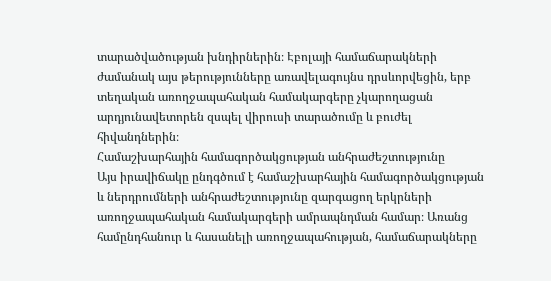տարածվածության խնդիրներին։ Էբոլայի համաճարակների ժամանակ այս թերությունները առավելագույնս դրսևորվեցին, երբ տեղական առողջապահական համակարգերը չկարողացան արդյունավետորեն զսպել վիրուսի տարածումը և բուժել հիվանդներին։
Համաշխարհային համագործակցության անհրաժեշտությունը
Այս իրավիճակը ընդգծում է համաշխարհային համագործակցության և ներդրումների անհրաժեշտությունը զարգացող երկրների առողջապահական համակարգերի ամրապնդման համար։ Առանց համընդհանուր և հասանելի առողջապահության, համաճարակները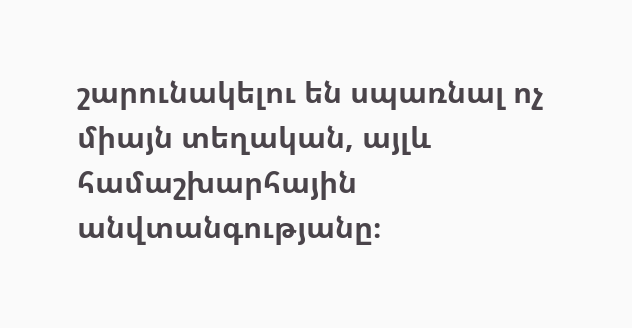շարունակելու են սպառնալ ոչ միայն տեղական, այլև համաշխարհային անվտանգությանը։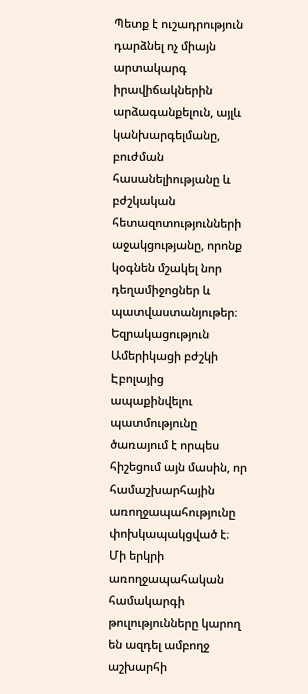Պետք է ուշադրություն դարձնել ոչ միայն արտակարգ իրավիճակներին արձագանքելուն, այլև կանխարգելմանը, բուժման հասանելիությանը և բժշկական հետազոտությունների աջակցությանը, որոնք կօգնեն մշակել նոր դեղամիջոցներ և պատվաստանյութեր։
Եզրակացություն
Ամերիկացի բժշկի Էբոլայից ապաքինվելու պատմությունը ծառայում է որպես հիշեցում այն մասին, որ համաշխարհային առողջապահությունը փոխկապակցված է։ Մի երկրի առողջապահական համակարգի թուլությունները կարող են ազդել ամբողջ աշխարհի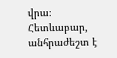վրա։ Հետևաբար, անհրաժեշտ է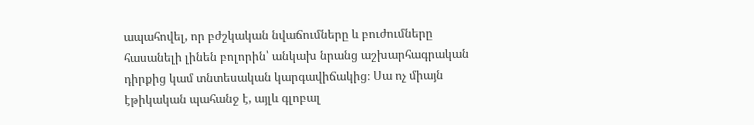ապահովել, որ բժշկական նվաճումները և բուժումները հասանելի լինեն բոլորին՝ անկախ նրանց աշխարհագրական դիրքից կամ տնտեսական կարգավիճակից։ Սա ոչ միայն էթիկական պահանջ է, այլև գլոբալ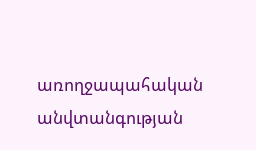առողջապահական անվտանգության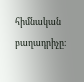հիմնական բաղադրիչը։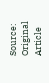Source: Original Article